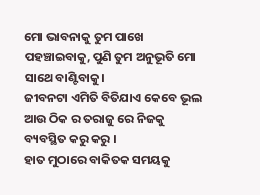ମୋ ଭାବନାକୁ ତୁମ ପାଖେ ପହଞ୍ଚାଇବାକୁ, ପୁଣି ତୁମ ଅନୁଭୂତି ମୋ ସାଥେ ବାଣ୍ଟିବାକୁ।
ଜୀବନଟା ଏମିତି ବିତିଯାଏ କେବେ ଭୂଲ ଆଉ ଠିକ ର ତରାଜୁ ରେ ନିଜକୁ ବ୍ୟବସ୍ଥିତ କରୁ କରୁ ।
ହାତ ମୁଠାରେ ବାକିତକ ସମୟକୁ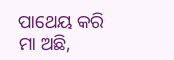ପାଥେୟ କରି
ମା ଅଛି,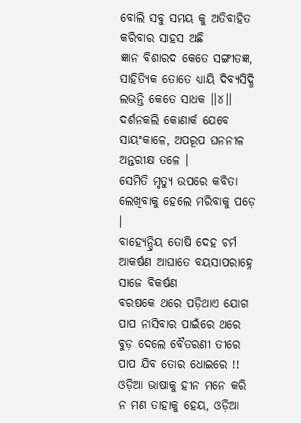ବୋଲି ସବୁ ସମୟ କୁ ଅତିବାହିତ କରିବାର ସାହସ ଅଛି
ଜ୍ଞାନ ବିଶାରଦ କେତେ ସଙ୍ଗୀତଜ୍ଞ, ସାହିତ୍ୟିକ ତୋତେ ଧ୍ୟାୟି ଦିବ୍ୟସିଦ୍ଧି ଲଭନ୍ତି କେତେ ସାଧକ ।।୪।।
ଦର୍ଶନକଲି କୋଣାର୍କ ଯେବେ ସାୟଂକାଳେ, ଅପରୂପ ଘନନୀଳ ଅନ୍ତରୀକ୍ଷ ତଳେ ।
ସେମିତି ମୃତ୍ୟୁ ଉପରେ କବିତା ଲେଖିବାକୁ ହେଲେ ମରିବାକୁ ପଡ଼େ ।
ବାହ୍ୟେନ୍ଦ୍ରିୟ ତୋଷି ଦେହ ଚର୍ମ ଆକର୍ଷଣ ଆଘାତେ ବୟସାପରାହ୍ନେ ସାଜେ ବିକର୍ଷଣ
ବରଷକେ ଥରେ ପଡ଼ିଥାଏ ଯୋଗ ପାପ ନାସିବାର ପାଇଁରେ ଥରେ ବୁଡ଼ ଦେଲେ ବୈତରଣୀ ତୀରେ ପାପ ଯିବ ତୋର ଧୋଇରେ !!
ଓଡ଼ିଆ ଭାଷାକୁ ହୀନ ମନେ କରି ନ ମଣ ତାହାକୁ ହେୟ, ଓଡ଼ିଆ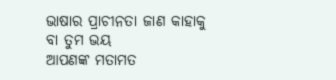ଭାଷାର ପ୍ରାଚୀନତା ଜାଣ କାହାକୁ ବା ତୁମ ଭୟ
ଆପଣଙ୍କ ମତାମତ